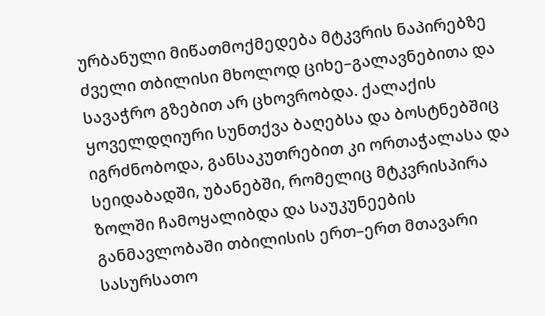ურბანული მიწათმოქმედება მტკვრის ნაპირებზე
ძველი თბილისი მხოლოდ ციხე–გალავნებითა და სავაჭრო გზებით არ ცხოვრობდა. ქალაქის ყოველდღიური სუნთქვა ბაღებსა და ბოსტნებშიც იგრძნობოდა, განსაკუთრებით კი ორთაჭალასა და სეიდაბადში, უბანებში, რომელიც მტკვრისპირა ზოლში ჩამოყალიბდა და საუკუნეების განმავლობაში თბილისის ერთ–ერთ მთავარი სასურსათო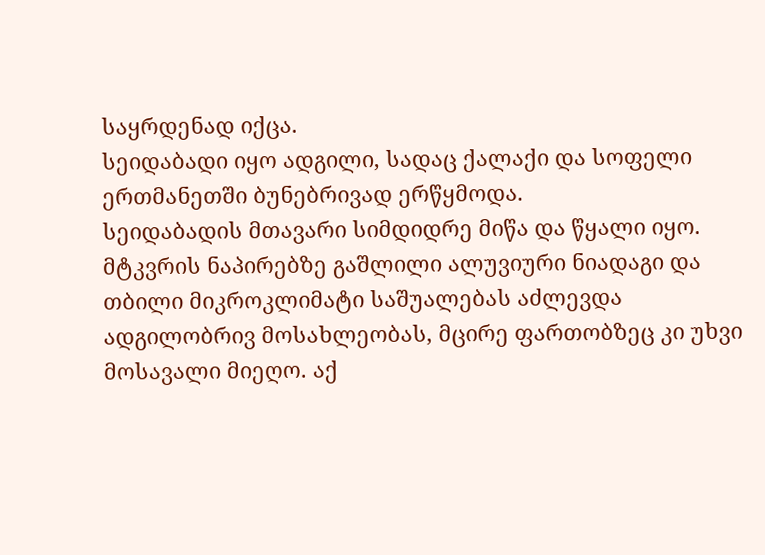საყრდენად იქცა.
სეიდაბადი იყო ადგილი, სადაც ქალაქი და სოფელი ერთმანეთში ბუნებრივად ერწყმოდა.
სეიდაბადის მთავარი სიმდიდრე მიწა და წყალი იყო.
მტკვრის ნაპირებზე გაშლილი ალუვიური ნიადაგი და თბილი მიკროკლიმატი საშუალებას აძლევდა ადგილობრივ მოსახლეობას, მცირე ფართობზეც კი უხვი მოსავალი მიეღო. აქ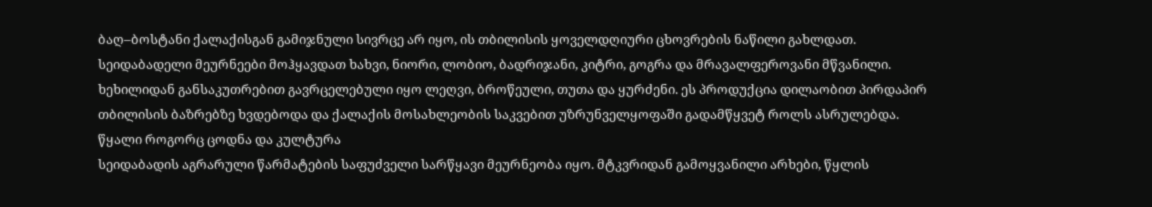ბაღ–ბოსტანი ქალაქისგან გამიჯნული სივრცე არ იყო, ის თბილისის ყოველდღიური ცხოვრების ნაწილი გახლდათ.
სეიდაბადელი მეურნეები მოჰყავდათ ხახვი, ნიორი, ლობიო, ბადრიჯანი, კიტრი, გოგრა და მრავალფეროვანი მწვანილი. ხეხილიდან განსაკუთრებით გავრცელებული იყო ლეღვი, ბროწეული, თუთა და ყურძენი. ეს პროდუქცია დილაობით პირდაპირ თბილისის ბაზრებზე ხვდებოდა და ქალაქის მოსახლეობის საკვებით უზრუნველყოფაში გადამწყვეტ როლს ასრულებდა.
წყალი როგორც ცოდნა და კულტურა
სეიდაბადის აგრარული წარმატების საფუძველი სარწყავი მეურნეობა იყო. მტკვრიდან გამოყვანილი არხები, წყლის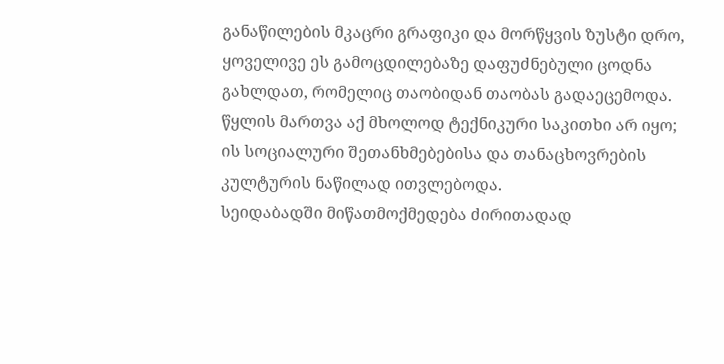განაწილების მკაცრი გრაფიკი და მორწყვის ზუსტი დრო, ყოველივე ეს გამოცდილებაზე დაფუძნებული ცოდნა გახლდათ, რომელიც თაობიდან თაობას გადაეცემოდა.
წყლის მართვა აქ მხოლოდ ტექნიკური საკითხი არ იყო; ის სოციალური შეთანხმებებისა და თანაცხოვრების კულტურის ნაწილად ითვლებოდა.
სეიდაბადში მიწათმოქმედება ძირითადად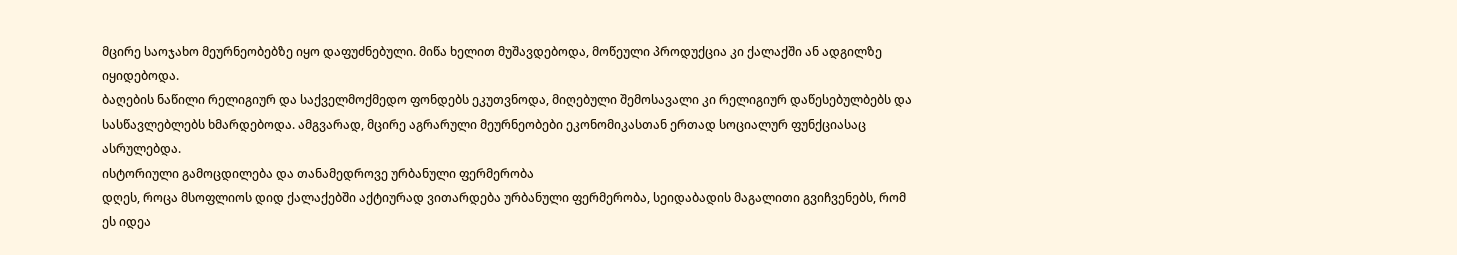მცირე საოჯახო მეურნეობებზე იყო დაფუძნებული. მიწა ხელით მუშავდებოდა, მოწეული პროდუქცია კი ქალაქში ან ადგილზე იყიდებოდა.
ბაღების ნაწილი რელიგიურ და საქველმოქმედო ფონდებს ეკუთვნოდა, მიღებული შემოსავალი კი რელიგიურ დაწესებულბებს და სასწავლებლებს ხმარდებოდა. ამგვარად, მცირე აგრარული მეურნეობები ეკონომიკასთან ერთად სოციალურ ფუნქციასაც ასრულებდა.
ისტორიული გამოცდილება და თანამედროვე ურბანული ფერმერობა
დღეს, როცა მსოფლიოს დიდ ქალაქებში აქტიურად ვითარდება ურბანული ფერმერობა, სეიდაბადის მაგალითი გვიჩვენებს, რომ ეს იდეა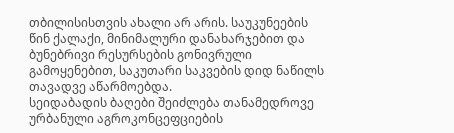თბილისისთვის ახალი არ არის. საუკუნეების წინ ქალაქი, მინიმალური დანახარჯებით და ბუნებრივი რესურსების გონივრული გამოყენებით, საკუთარი საკვების დიდ ნაწილს თავადვე აწარმოებდა.
სეიდაბადის ბაღები შეიძლება თანამედროვე ურბანული აგროკონცეფციების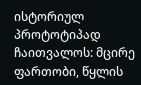ისტორიულ პროტოტიპად ჩაითვალოს: მცირე ფართობი, წყლის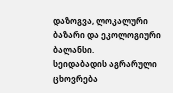დაზოგვა, ლოკალური ბაზარი და ეკოლოგიური ბალანსი.
სეიდაბადის აგრარული ცხოვრება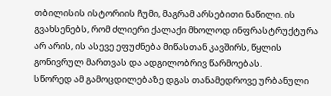თბილისის ისტორიის ჩუმი, მაგრამ არსებითი ნაწილი. ის გვახსენებს, რომ ძლიერი ქალაქი მხოლოდ ინფრასტრუქტურა არ არის, ის ასევე ეფუძნება მიწასთან კავშირს, წყლის გონივრულ მართვას და ადგილობრივ წარმოებას.
სწორედ ამ გამოცდილებაზე დგას თანამედროვე ურბანული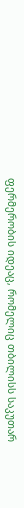ფერმერობის იდეაც, რომელიც თბილისს საკუთარ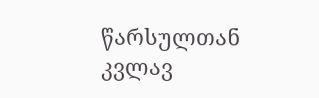წარსულთან კვლავ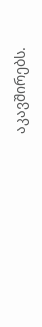აკავშირებს.